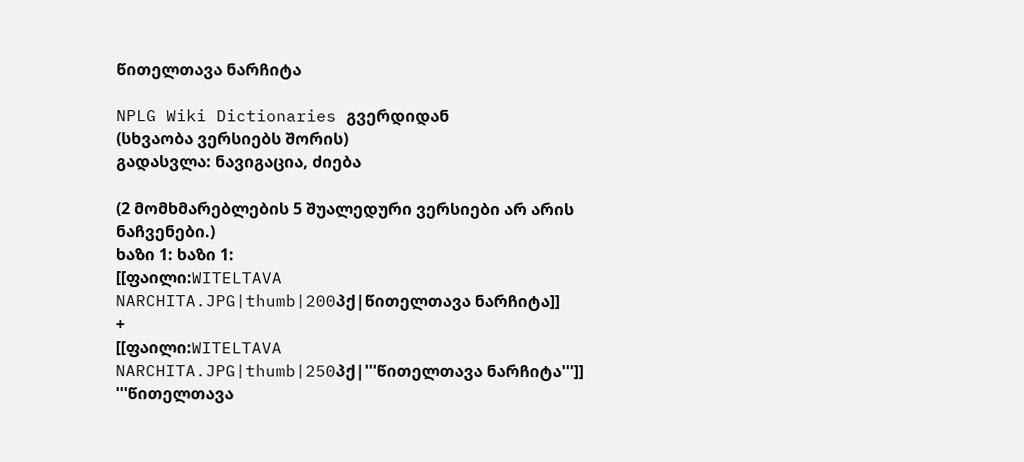წითელთავა ნარჩიტა

NPLG Wiki Dictionaries გვერდიდან
(სხვაობა ვერსიებს შორის)
გადასვლა: ნავიგაცია, ძიება

(2 მომხმარებლების 5 შუალედური ვერსიები არ არის ნაჩვენები.)
ხაზი 1: ხაზი 1:
[[ფაილი:WITELTAVA NARCHITA.JPG|thumb|200პქ|წითელთავა ნარჩიტა]]
+
[[ფაილი:WITELTAVA NARCHITA.JPG|thumb|250პქ|'''წითელთავა ნარჩიტა''']]
'''წითელთავა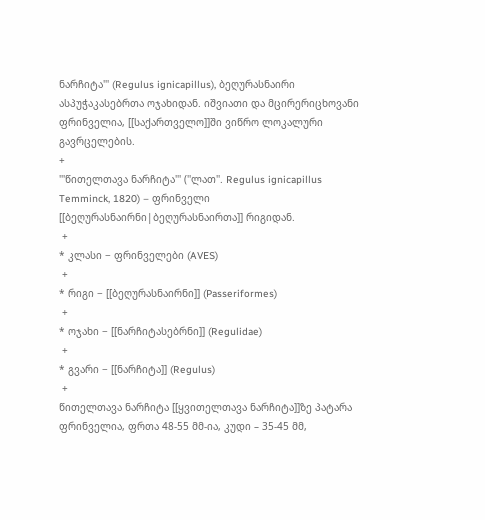ნარჩიტა''' (Regulus ignicapillus), ბეღურასნაირი ასპუჭაკასებრთა ოჯახიდან. იშვიათი და მცირერიცხოვანი ფრინველია, [[საქართველო]]ში ვიწრო ლოკალური გავრცელების.
+
'''წითელთავა ნარჩიტა''' (''ლათ''. Regulus ignicapillus Temminck, 1820) – ფრინველი [[ბეღურასნაირნი|ბეღურასნაირთა]] რიგიდან.
 +
* კლასი − ფრინველები (AVES)
 +
* რიგი − [[ბეღურასნაირნი]] (Passeriformes)
 +
* ოჯახი − [[ნარჩიტასებრნი]] (Regulidae)
 +
* გვარი − [[ნარჩიტა]] (Regulus)
 +
წითელთავა ნარჩიტა [[ყვითელთავა ნარჩიტა]]ზე პატარა ფრინველია, ფრთა 48-55 მმ-ია, კუდი – 35-45 მმ,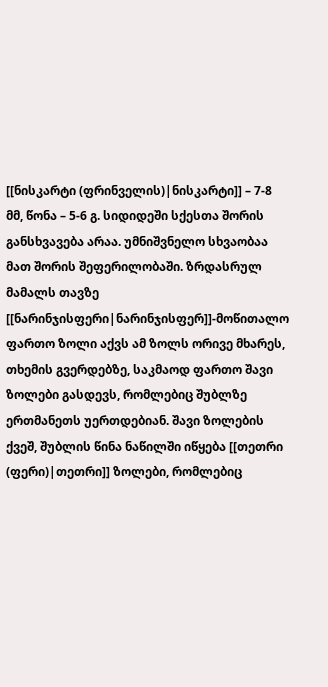[[ნისკარტი (ფრინველის)|ნისკარტი]] – 7-8 მმ, წონა – 5-6 გ. სიდიდეში სქესთა შორის განსხვავება არაა. უმნიშვნელო სხვაობაა მათ შორის შეფერილობაში. ზრდასრულ მამალს თავზე [[ნარინჯისფერი|ნარინჯისფერ]]-მოწითალო ფართო ზოლი აქვს ამ ზოლს ორივე მხარეს, თხემის გვერდებზე, საკმაოდ ფართო შავი ზოლები გასდევს, რომლებიც შუბლზე ერთმანეთს უერთდებიან. შავი ზოლების ქვეშ, შუბლის წინა ნაწილში იწყება [[თეთრი (ფერი)|თეთრი]] ზოლები, რომლებიც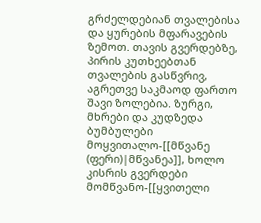გრძელდებიან თვალებისა და ყურების მფარავების ზემოთ. თავის გვერდებზე, პირის კუთხეებთან თვალების გასწვრივ, აგრეთვე საკმაოდ ფართო შავი ზოლებია. ზურგი, მხრები და კუდზედა ბუმბულები მოყვითალო-[[მწვანე (ფერი)|მწვანეა]], ხოლო კისრის გვერდები მომწვანო-[[ყვითელი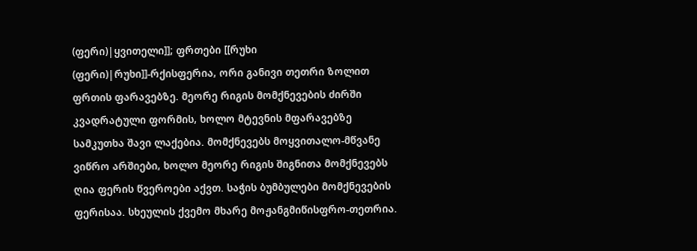(ფერი)|ყვითელი]]; ფრთები [[რუხი (ფერი)|რუხი]]-რქისფერია, ორი განივი თეთრი ზოლით ფრთის ფარავებზე. მეორე რიგის მომქნევების ძირში კვადრატული ფორმის, ხოლო მტევნის მფარავებზე სამკუთხა შავი ლაქებია. მომქნევებს მოყვითალო-მწვანე ვიწრო არშიები, ხოლო მეორე რიგის შიგნითა მომქნევებს ღია ფერის წვეროები აქვთ. საჭის ბუმბულები მომქნევების ფერისაა. სხეულის ქვემო მხარე მოჟანგმიწისფრო-თეთრია.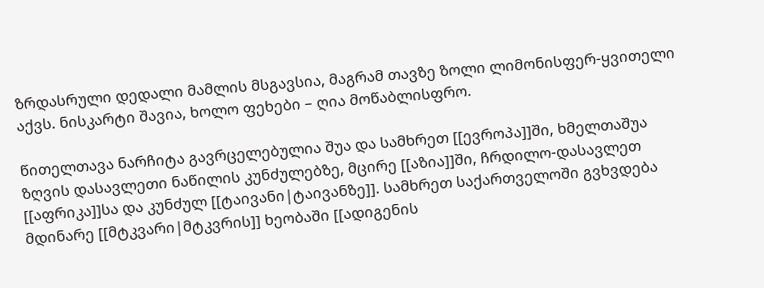ზრდასრული დედალი მამლის მსგავსია, მაგრამ თავზე ზოლი ლიმონისფერ-ყვითელი აქვს. ნისკარტი შავია, ხოლო ფეხები – ღია მოწაბლისფრო.

წითელთავა ნარჩიტა გავრცელებულია შუა და სამხრეთ [[ევროპა]]ში, ხმელთაშუა ზღვის დასავლეთი ნაწილის კუნძულებზე, მცირე [[აზია]]ში, ჩრდილო-დასავლეთ [[აფრიკა]]სა და კუნძულ [[ტაივანი|ტაივანზე]]. სამხრეთ საქართველოში გვხვდება მდინარე [[მტკვარი|მტკვრის]] ხეობაში [[ადიგენის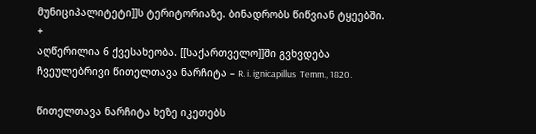მუნიციპალიტეტი]]ს ტერიტორიაზე. ბინადრობს წიწვიან ტყეებში.
+
აღწერილია 6 ქვესახეობა. [[საქართველო]]ში გვხვდება ჩვეულებრივი წითელთავა ნარჩიტა – R. i. ignicapillus  Temm., 1820.

წითელთავა ნარჩიტა ხეზე იკეთებს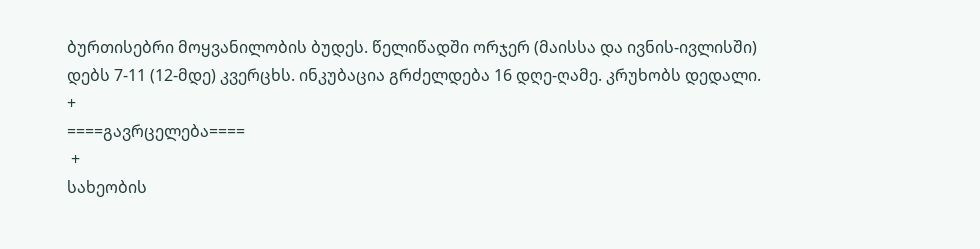ბურთისებრი მოყვანილობის ბუდეს. წელიწადში ორჯერ (მაისსა და ივნის-ივლისში) დებს 7-11 (12-მდე) კვერცხს. ინკუბაცია გრძელდება 16 დღე-ღამე. კრუხობს დედალი.
+
====გავრცელება====
 +
სახეობის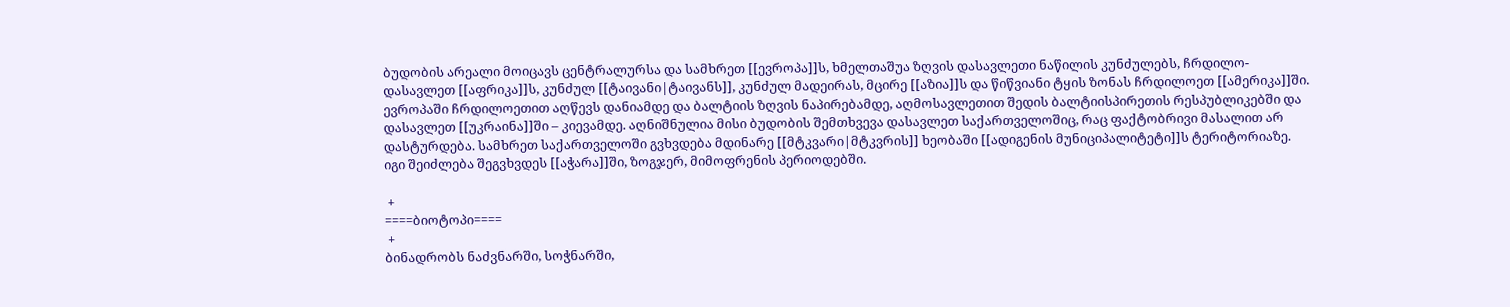ბუდობის არეალი მოიცავს ცენტრალურსა და სამხრეთ [[ევროპა]]ს, ხმელთაშუა ზღვის დასავლეთი ნაწილის კუნძულებს, ჩრდილო-დასავლეთ [[აფრიკა]]ს, კუნძულ [[ტაივანი|ტაივანს]], კუნძულ მადეირას, მცირე [[აზია]]ს და წიწვიანი ტყის ზონას ჩრდილოეთ [[ამერიკა]]ში. ევროპაში ჩრდილოეთით აღწევს დანიამდე და ბალტიის ზღვის ნაპირებამდე, აღმოსავლეთით შედის ბალტიისპირეთის რესპუბლიკებში და დასავლეთ [[უკრაინა]]ში – კიევამდე. აღნიშნულია მისი ბუდობის შემთხვევა დასავლეთ საქართველოშიც, რაც ფაქტობრივი მასალით არ დასტურდება. სამხრეთ საქართველოში გვხვდება მდინარე [[მტკვარი|მტკვრის]] ხეობაში [[ადიგენის მუნიციპალიტეტი]]ს ტერიტორიაზე. იგი შეიძლება შეგვხვდეს [[აჭარა]]ში, ზოგჯერ, მიმოფრენის პერიოდებში.

 +
====ბიოტოპი====
 +
ბინადრობს ნაძვნარში, სოჭნარში,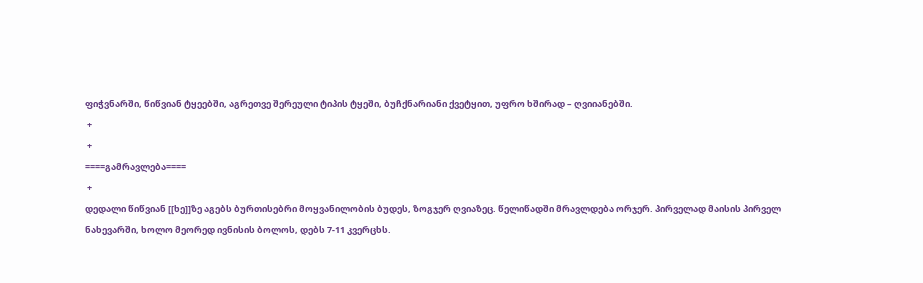ფიჭვნარში, წიწვიან ტყეებში, აგრეთვე შერეული ტიპის ტყეში, ბუჩქნარიანი ქვეტყით, უფრო ხშირად – ღვიიანებში.
 +
 +
====გამრავლება====
 +
დედალი წიწვიან [[ხე]]ზე აგებს ბურთისებრი მოყვანილობის ბუდეს, ზოგჯერ ღვიაზეც. წელიწადში მრავლდება ორჯერ. პირველად მაისის პირველ ნახევარში, ხოლო მეორედ ივნისის ბოლოს, დებს 7-11 კვერცხს.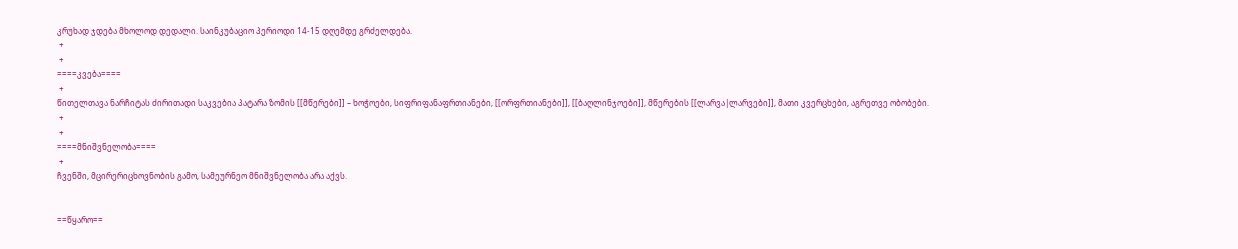კრუხად ჯდება მხოლოდ დედალი. საინკუბაციო პერიოდი 14-15 დღემდე გრძელდება.
 +
 +
====კვება====
 +
წითელთავა ნარჩიტას ძირითადი საკვებია პატარა ზომის [[მწერები]] – ხოჭოები, სიფრიფანაფრთიანები, [[ორფრთიანები]], [[ბაღლინჯოები]], მწერების [[ლარვა|ლარვები]], მათი კვერცხები, აგრეთვე ობობები.
 +
 +
====მნიშვნელობა====
 +
ჩვენში, მცირერიცხოვნობის გამო, სამეურნეო მნიშვნელობა არა აქვს.


==წყარო==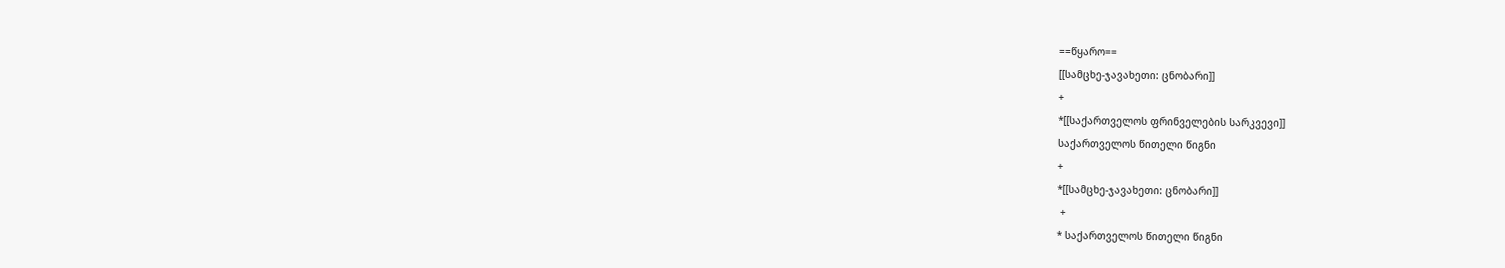==წყარო==
[[სამცხე-ჯავახეთი: ცნობარი]]
+
*[[საქართველოს ფრინველების სარკვევი]]
საქართველოს წითელი წიგნი
+
*[[სამცხე-ჯავახეთი: ცნობარი]]
 +
* საქართველოს წითელი წიგნი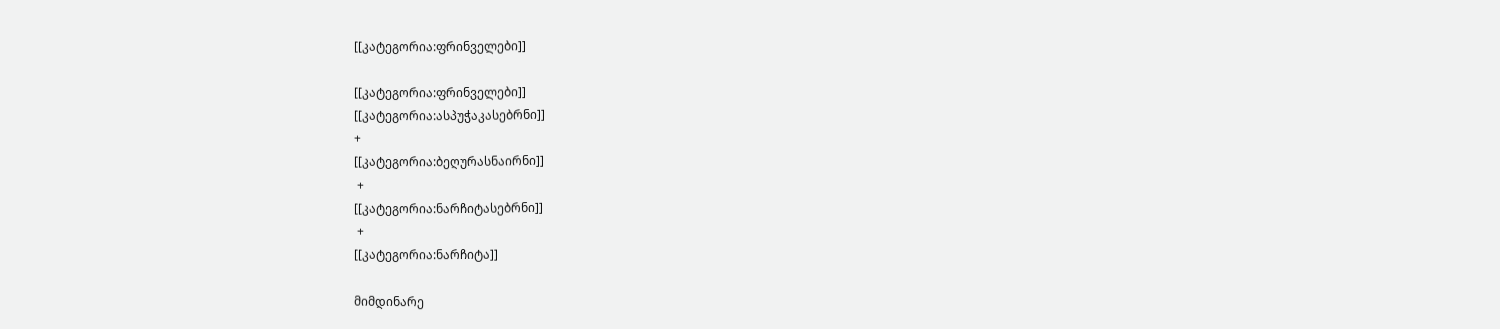[[კატეგორია:ფრინველები]]

[[კატეგორია:ფრინველები]]
[[კატეგორია:ასპუჭაკასებრნი]]
+
[[კატეგორია:ბეღურასნაირნი]]
 +
[[კატეგორია:ნარჩიტასებრნი]]
 +
[[კატეგორია:ნარჩიტა]]

მიმდინარე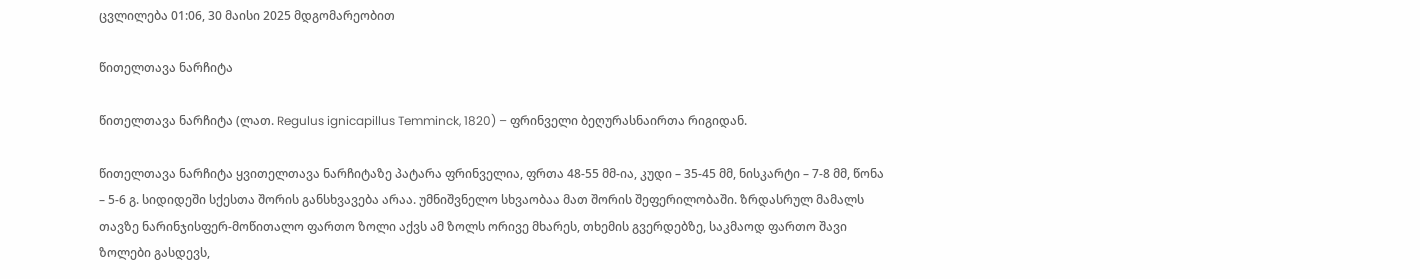ცვლილება 01:06, 30 მაისი 2025 მდგომარეობით

წითელთავა ნარჩიტა

წითელთავა ნარჩიტა (ლათ. Regulus ignicapillus Temminck, 1820) – ფრინველი ბეღურასნაირთა რიგიდან.

წითელთავა ნარჩიტა ყვითელთავა ნარჩიტაზე პატარა ფრინველია, ფრთა 48-55 მმ-ია, კუდი – 35-45 მმ, ნისკარტი – 7-8 მმ, წონა – 5-6 გ. სიდიდეში სქესთა შორის განსხვავება არაა. უმნიშვნელო სხვაობაა მათ შორის შეფერილობაში. ზრდასრულ მამალს თავზე ნარინჯისფერ-მოწითალო ფართო ზოლი აქვს ამ ზოლს ორივე მხარეს, თხემის გვერდებზე, საკმაოდ ფართო შავი ზოლები გასდევს,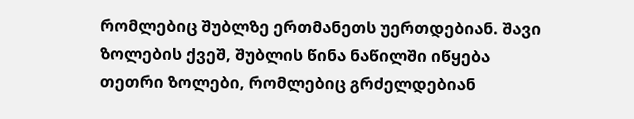რომლებიც შუბლზე ერთმანეთს უერთდებიან. შავი ზოლების ქვეშ, შუბლის წინა ნაწილში იწყება თეთრი ზოლები, რომლებიც გრძელდებიან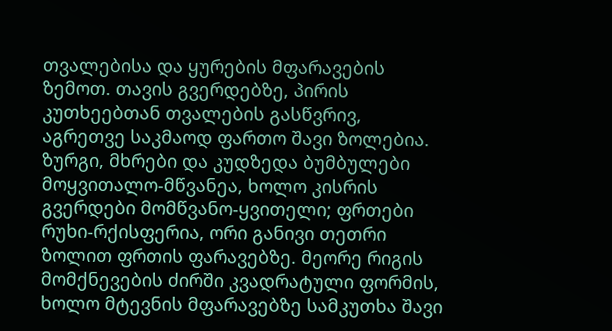თვალებისა და ყურების მფარავების ზემოთ. თავის გვერდებზე, პირის კუთხეებთან თვალების გასწვრივ, აგრეთვე საკმაოდ ფართო შავი ზოლებია. ზურგი, მხრები და კუდზედა ბუმბულები მოყვითალო-მწვანეა, ხოლო კისრის გვერდები მომწვანო-ყვითელი; ფრთები რუხი-რქისფერია, ორი განივი თეთრი ზოლით ფრთის ფარავებზე. მეორე რიგის მომქნევების ძირში კვადრატული ფორმის, ხოლო მტევნის მფარავებზე სამკუთხა შავი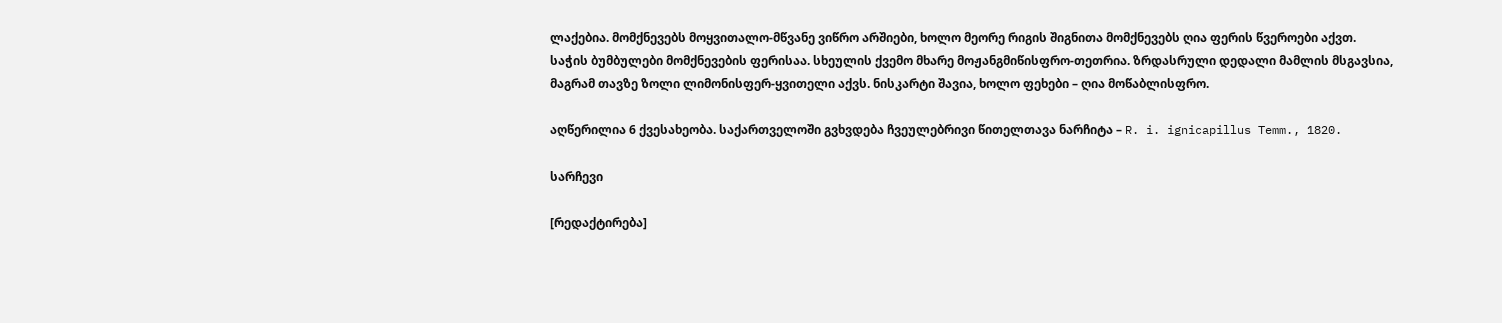ლაქებია. მომქნევებს მოყვითალო-მწვანე ვიწრო არშიები, ხოლო მეორე რიგის შიგნითა მომქნევებს ღია ფერის წვეროები აქვთ. საჭის ბუმბულები მომქნევების ფერისაა. სხეულის ქვემო მხარე მოჟანგმიწისფრო-თეთრია. ზრდასრული დედალი მამლის მსგავსია, მაგრამ თავზე ზოლი ლიმონისფერ-ყვითელი აქვს. ნისკარტი შავია, ხოლო ფეხები – ღია მოწაბლისფრო.

აღწერილია 6 ქვესახეობა. საქართველოში გვხვდება ჩვეულებრივი წითელთავა ნარჩიტა – R. i. ignicapillus Temm., 1820.

სარჩევი

[რედაქტირება]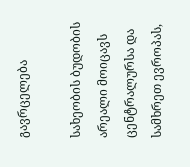გავრცელება

სახეობის ბუდობის არეალი მოიცავს ცენტრალურსა და სამხრეთ ევროპას,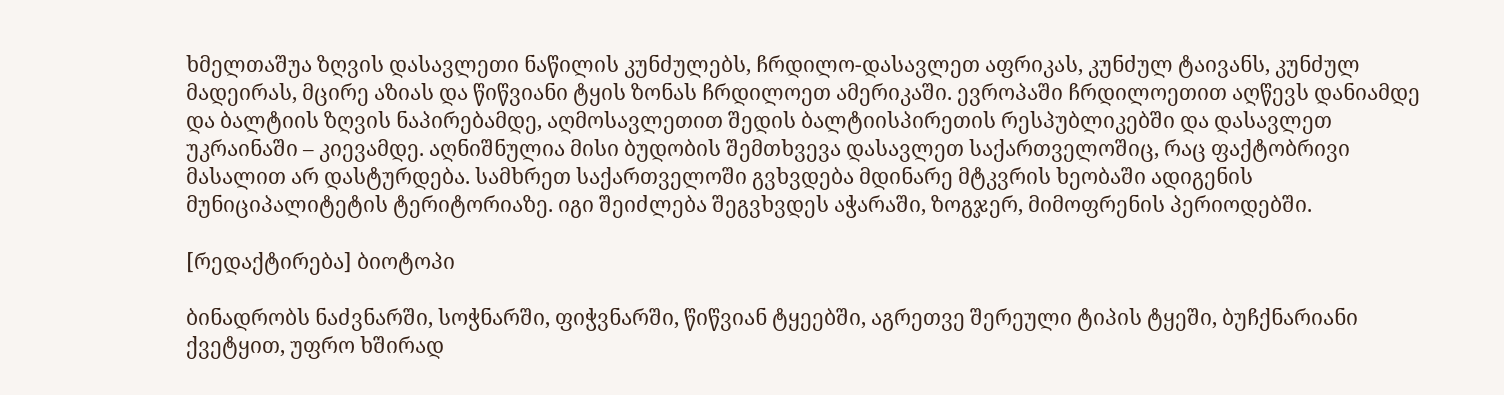ხმელთაშუა ზღვის დასავლეთი ნაწილის კუნძულებს, ჩრდილო-დასავლეთ აფრიკას, კუნძულ ტაივანს, კუნძულ მადეირას, მცირე აზიას და წიწვიანი ტყის ზონას ჩრდილოეთ ამერიკაში. ევროპაში ჩრდილოეთით აღწევს დანიამდე და ბალტიის ზღვის ნაპირებამდე, აღმოსავლეთით შედის ბალტიისპირეთის რესპუბლიკებში და დასავლეთ უკრაინაში – კიევამდე. აღნიშნულია მისი ბუდობის შემთხვევა დასავლეთ საქართველოშიც, რაც ფაქტობრივი მასალით არ დასტურდება. სამხრეთ საქართველოში გვხვდება მდინარე მტკვრის ხეობაში ადიგენის მუნიციპალიტეტის ტერიტორიაზე. იგი შეიძლება შეგვხვდეს აჭარაში, ზოგჯერ, მიმოფრენის პერიოდებში.

[რედაქტირება] ბიოტოპი

ბინადრობს ნაძვნარში, სოჭნარში, ფიჭვნარში, წიწვიან ტყეებში, აგრეთვე შერეული ტიპის ტყეში, ბუჩქნარიანი ქვეტყით, უფრო ხშირად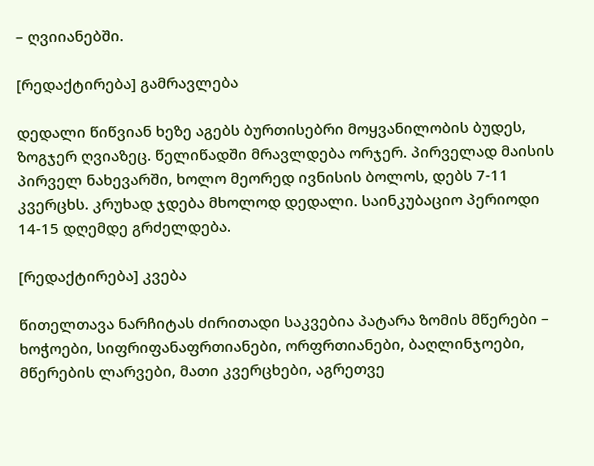– ღვიიანებში.

[რედაქტირება] გამრავლება

დედალი წიწვიან ხეზე აგებს ბურთისებრი მოყვანილობის ბუდეს, ზოგჯერ ღვიაზეც. წელიწადში მრავლდება ორჯერ. პირველად მაისის პირველ ნახევარში, ხოლო მეორედ ივნისის ბოლოს, დებს 7-11 კვერცხს. კრუხად ჯდება მხოლოდ დედალი. საინკუბაციო პერიოდი 14-15 დღემდე გრძელდება.

[რედაქტირება] კვება

წითელთავა ნარჩიტას ძირითადი საკვებია პატარა ზომის მწერები – ხოჭოები, სიფრიფანაფრთიანები, ორფრთიანები, ბაღლინჯოები, მწერების ლარვები, მათი კვერცხები, აგრეთვე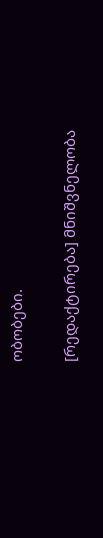ობობები.

[რედაქტირება] მნიშვნელობა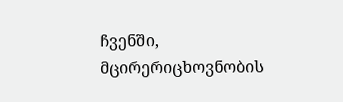ჩვენში, მცირერიცხოვნობის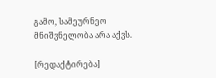გამო, სამეურნეო მნიშვნელობა არა აქვს.

[რედაქტირება]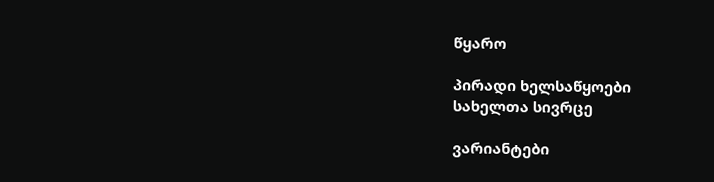წყარო

პირადი ხელსაწყოები
სახელთა სივრცე

ვარიანტები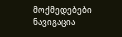მოქმედებები
ნავიგაცია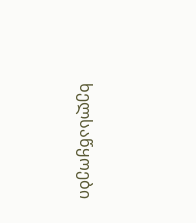ხელსაწყოები